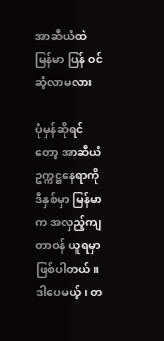အာဆီယံထဲ မြန်မာ ပြန် ဝင်ဆံ့လာမလား

ပုံမှန်ဆိုရင်တော့ အာဆီယံ ဥက္ကဋ္ဌနေရာကို ဒီနှစ်မှာ မြန်မာက အလှည့်ကျ တာဝန် ယူရမှာ ဖြစ်ပါတယ်။ ဒါပေမယ့်၊ တ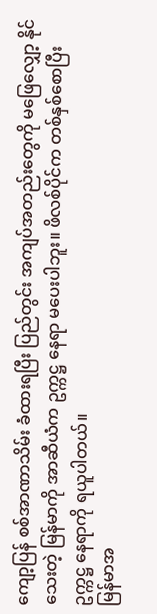ကျော့ပြန် စစ်အာဏာသိမ်း ခံထားရပြီး ပြည်တွင်း အကျပ်အတည်းတွေကို မဖြေလျှော့ နိုင်သေးတဲ့ မြန်မာကို အာဆီယံက ဥက္ကဋ္ဌ နေရာ မပေးပါဘူး။ ဖိလစ်ပိုင်က တစ်နှစ်စောပြီး ဥက္ကဋ္ဌ နေရာကို ရယူပါတယ်။
မြန်မာအ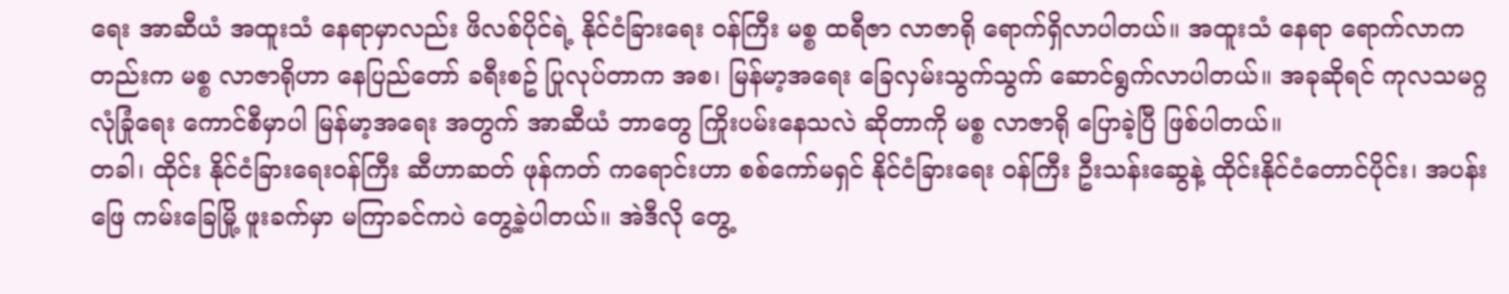ရေး အာဆီယံ အထူးသံ နေရာမှာလည်း ဖိလစ်ပိုင်ရဲ့ နိုင်ငံခြားရေး ဝန်ကြီး မစ္စ ထရီဇာ လာဇာရို ရောက်ရှိလာပါတယ်။ အထူးသံ နေရာ ရောက်လာကတည်းက မစ္စ လာဇာရိုဟာ နေပြည်တော် ခရီးစဥ် ပြုလုပ်တာက အစ၊ မြန်မာ့အရေး ခြေလှမ်းသွက်သွက် ဆောင်ရွက်လာပါတယ်။ အခုဆိုရင် ကုလသမဂ္ဂ လုံခြုံရေး ကောင်စီမှာပါ မြန်မာ့အရေး အတွက် အာဆီယံ ဘာတွေ ကြိုးပမ်းနေသလဲ ဆိုတာကို မစ္စ လာဇာရို ပြောခဲ့ပြီ ဖြစ်ပါတယ်။
တခါ၊ ထိုင်း နိုင်ငံခြားရေးဝန်ကြီး ဆီဟာဆတ် ဖုန်ကတ် ကရောင်းဟာ စစ်ကော်မရှင် နိုင်ငံခြားရေး ဝန်ကြီး ဦးသန်းဆွေနဲ့ ထိုင်းနိုင်ငံတောင်ပိုင်း၊ အပန်းဖြေ ကမ်းခြေမြို့ ဖူးခက်မှာ မကြာခင်ကပဲ တွေ့ခဲ့ပါတယ်။ အဲဒီလို တွေ့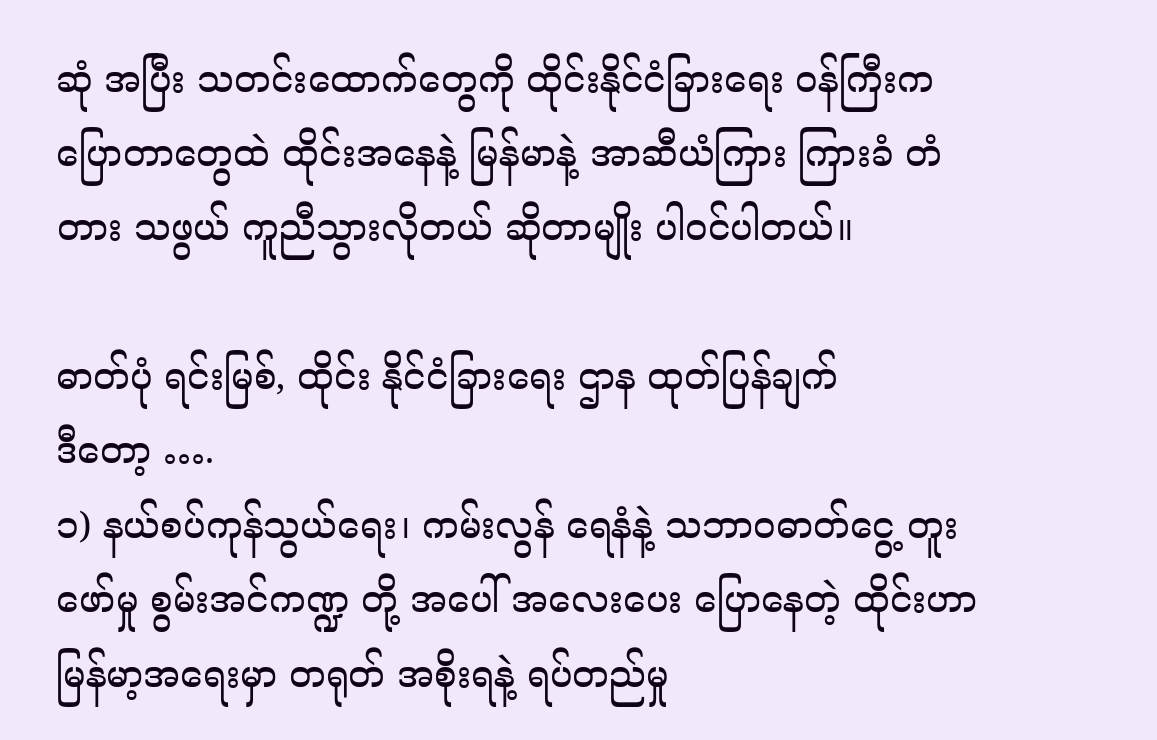ဆုံ အပြီး သတင်းထောက်တွေကို ထိုင်းနိုင်ငံခြားရေး ဝန်ကြီးက ပြောတာတွေထဲ ထိုင်းအနေနဲ့ မြန်မာနဲ့ အာဆီယံကြား ကြားခံ တံတား သဖွယ် ကူညီသွားလိုတယ် ဆိုတာမျိုး ပါဝင်ပါတယ်။

ဓာတ်ပုံ ရင်းမြစ်, ထိုင်း နိုင်ငံခြားရေး ဌာန ထုတ်ပြန်ချက်
ဒီတော့ ….
၁) နယ်စပ်ကုန်သွယ်ရေး၊ ကမ်းလွန် ရေနံနဲ့ သဘာဝဓာတ်ငွေ့ တူးဖော်မှု စွမ်းအင်ကဏ္ဍ တို့ အပေါ် အလေးပေး ပြောနေတဲ့ ထိုင်းဟာ မြန်မာ့အရေးမှာ တရုတ် အစိုးရနဲ့ ရပ်တည်မှု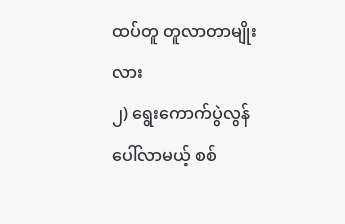ထပ်တူ တူလာတာမျိုးလား
၂) ရွေးကောက်ပွဲလွန် ပေါ်လာမယ့် စစ်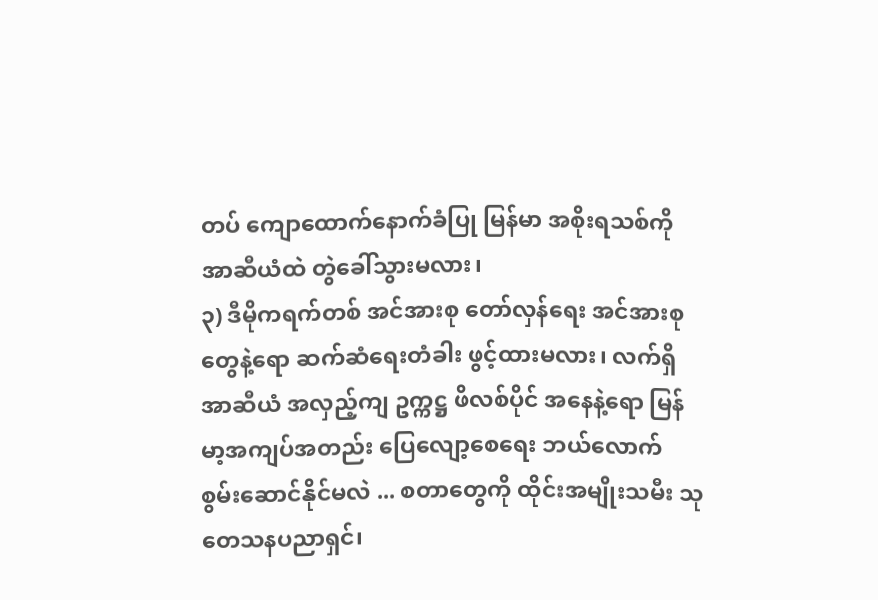တပ် ကျောထောက်နောက်ခံပြု မြန်မာ အစိုးရသစ်ကို အာဆီယံထဲ တွဲခေါ်သွားမလား၊
၃) ဒီမိုကရက်တစ် အင်အားစု တော်လှန်ရေး အင်အားစုတွေနဲ့ရော ဆက်ဆံရေးတံခါး ဖွင့်ထားမလား၊ လက်ရှိ အာဆီယံ အလှည့်ကျ ဥက္ကဋ္ဌ ဖိလစ်ပိုင် အနေနဲ့ရော မြန်မာ့အကျပ်အတည်း ပြေလျော့စေရေး ဘယ်လောက် စွမ်းဆောင်နိုင်မလဲ ... စတာတွေကို ထိုင်းအမျိုးသမီး သုတေသနပညာရှင်၊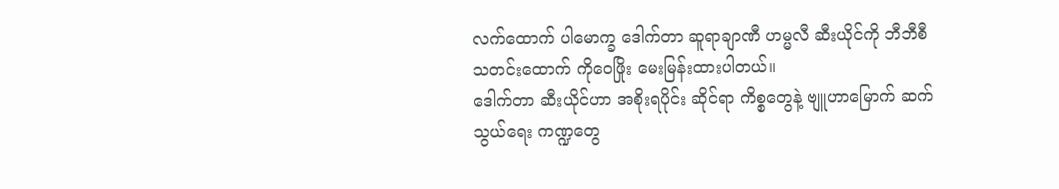လက်ထောက် ပါမောက္ခ ဒေါက်တာ ဆူရာချာဏီ ဟမ္မလီ ဆီးယိုင်ကို ဘီဘီစီ သတင်းထောက် ကိုဝေဖြိုး မေးမြန်းထားပါတယ်။
ဒေါက်တာ ဆီးယိုင်ဟာ အစိုးရပိုင်း ဆိုင်ရာ ကိစ္စတွေနဲ့ ဗျူဟာမြောက် ဆက်သွယ်ရေး ကဏ္ဍတွေ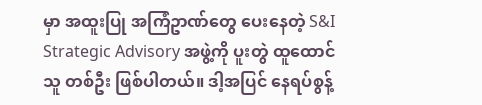မှာ အထူးပြု အကြံဥာဏ်တွေ ပေးနေတဲ့ S&I Strategic Advisory အဖွဲ့ကို ပူးတွဲ ထူထောင်သူ တစ်ဦး ဖြစ်ပါတယ်။ ဒါ့အပြင် နေရပ်စွန့်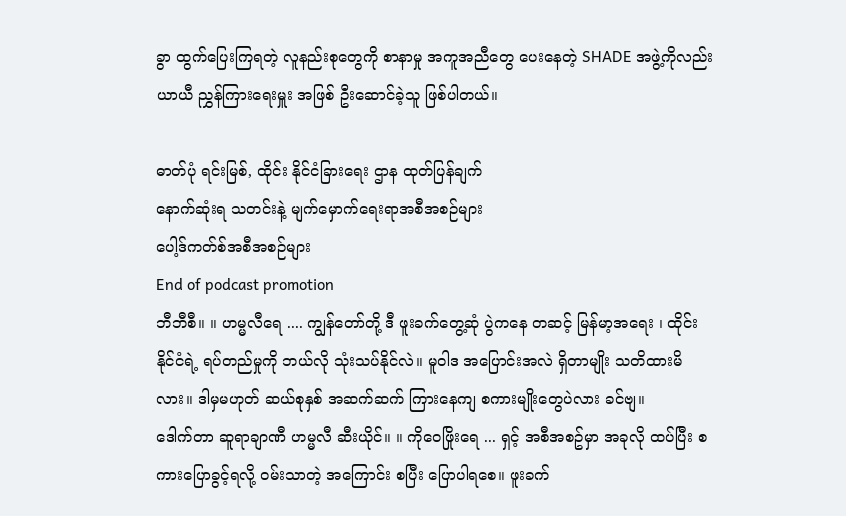ခွာ ထွက်ပြေးကြရတဲ့ လူနည်းစုတွေကို စာနာမှု အကူအညီတွေ ပေးနေတဲ့ SHADE အဖွဲ့ကိုလည်း ယာယီ ညွှန်ကြားရေးမှူး အဖြစ် ဦးဆောင်ခဲ့သူ ဖြစ်ပါတယ်။

ဓာတ်ပုံ ရင်းမြစ်, ထိုင်း နိုင်ငံခြားရေး ဌာန ထုတ်ပြန်ချက်
နောက်ဆုံးရ သတင်းနဲ့ မျက်မှောက်ရေးရာအစီအစဉ်များ
ပေါ့ဒ်ကတ်စ်အစီအစဉ်များ
End of podcast promotion
ဘီဘီစီ။ ။ ဟမ္မလီရေ .... ကျွန်တော်တို့ ဒီ ဖူးခက်တွေ့ဆုံ ပွဲကနေ တဆင့် မြန်မာ့အရေး ၊ ထိုင်းနိုင်ငံရဲ့ ရပ်တည်မှုကို ဘယ်လို သုံးသပ်နိုင်လဲ။ မူဝါဒ အပြောင်းအလဲ ရှိတာမျိုး သတိထားမိလား။ ဒါမှမဟုတ် ဆယ်စုနှစ် အဆက်ဆက် ကြားနေကျ စကားမျိုးတွေပဲလား ခင်ဗျ။
ဒေါက်တာ ဆူရာချာဏီ ဟမ္မလီ ဆီးယိုင်။ ။ ကိုဝေဖြိုးရေ ... ရှင့် အစီအစဥ်မှာ အခုလို ထပ်ပြီး စကားပြောခွင့်ရလို့ ဝမ်းသာတဲ့ အကြောင်း စပြီး ပြောပါရစေ။ ဖူးခက်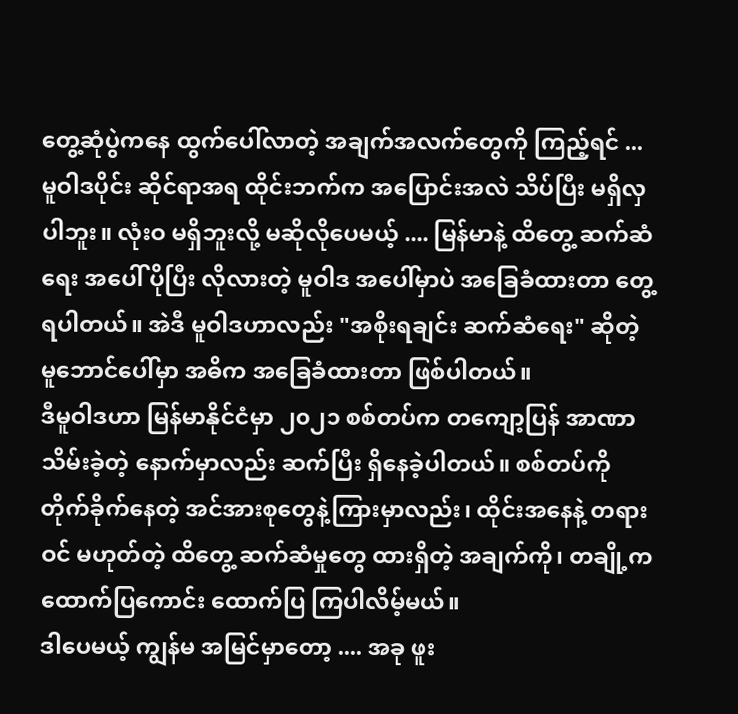တွေ့ဆုံပွဲကနေ ထွက်ပေါ်လာတဲ့ အချက်အလက်တွေကို ကြည့်ရင် ... မူဝါဒပိုင်း ဆိုင်ရာအရ ထိုင်းဘက်က အပြောင်းအလဲ သိပ်ပြီး မရှိလှပါဘူး။ လုံးဝ မရှိဘူးလို့ မဆိုလိုပေမယ့် .... မြန်မာနဲ့ ထိတွေ့ ဆက်ဆံရေး အပေါ် ပိုပြီး လိုလားတဲ့ မူဝါဒ အပေါ်မှာပဲ အခြေခံထားတာ တွေ့ရပါတယ်။ အဲဒီ မူဝါဒဟာလည်း "အစိုးရချင်း ဆက်ဆံရေး" ဆိုတဲ့ မူဘောင်ပေါ်မှာ အဓိက အခြေခံထားတာ ဖြစ်ပါတယ်။
ဒီမူဝါဒဟာ မြန်မာနိုင်ငံမှာ ၂၀၂၁ စစ်တပ်က တကျော့ပြန် အာဏာသိမ်းခဲ့တဲ့ နောက်မှာလည်း ဆက်ပြီး ရှိနေခဲ့ပါတယ်။ စစ်တပ်ကို တိုက်ခိုက်နေတဲ့ အင်အားစုတွေနဲ့ကြားမှာလည်း၊ ထိုင်းအနေနဲ့ တရားဝင် မဟုတ်တဲ့ ထိတွေ့ ဆက်ဆံမှုတွေ ထားရှိတဲ့ အချက်ကို၊ တချို့က ထောက်ပြကောင်း ထောက်ပြ ကြပါလိမ့်မယ်။
ဒါပေမယ့် ကျွန်မ အမြင်မှာတော့ .... အခု ဖူး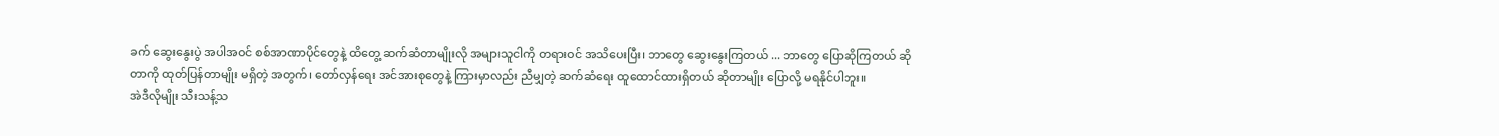ခက် ဆွေးနွေးပွဲ အပါအဝင် စစ်အာဏာပိုင်တွေနဲ့ ထိတွေ့ ဆက်ဆံတာမျိုးလို အများသူငါကို တရားဝင် အသိပေးပြီး၊ ဘာတွေ ဆွေးနွေးကြတယ် ... ဘာတွေ ပြောဆိုကြတယ် ဆိုတာကို ထုတ်ပြန်တာမျိုး မရှိတဲ့ အတွက်၊ တော်လှန်ရေး အင်အားစုတွေနဲ့ ကြားမှာလည်း ညီမျှတဲ့ ဆက်ဆံရေး ထူထောင်ထားရှိတယ် ဆိုတာမျိုး ပြောလို့ မရနိုင်ပါဘူး။
အဲဒီလိုမျိုး သီးသန့်သ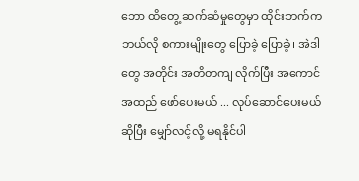ဘော ထိတွေ့ ဆက်ဆံမှုတွေမှာ ထိုင်းဘက်က ဘယ်လို စကားမျိုးတွေ ပြောခဲ့ ပြောခဲ့၊ အဲဒါတွေ အတိုင်း အတိတကျ လိုက်ပြီး အကောင်အထည် ဖော်ပေးမယ် ... လုပ်ဆောင်ပေးမယ် ဆိုပြီး မျှော်လင့်လို့ မရနိုင်ပါ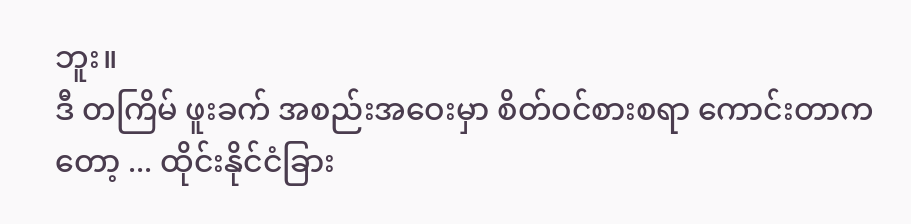ဘူး။
ဒီ တကြိမ် ဖူးခက် အစည်းအဝေးမှာ စိတ်ဝင်စားစရာ ကောင်းတာကတော့ ... ထိုင်းနိုင်ငံခြား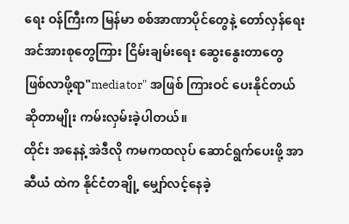ရေး ဝန်ကြီးက မြန်မာ စစ်အာဏာပိုင်တွေနဲ့ တော်လှန်ရေး အင်အားစုတွေကြား ငြိမ်းချမ်းရေး ဆွေးနွေးတာတွေ ဖြစ်လာဖို့ရာ"mediator" အဖြစ် ကြားဝင် ပေးနိုင်တယ် ဆိုတာမျိုး ကမ်းလှမ်းခဲ့ပါတယ်။
ထိုင်း အနေနဲ့ အဲဒီလို ကမကထလုပ် ဆောင်ရွက်ပေးဖို့ အာဆီယံ ထဲက နိုင်ငံတချို့ မျှော်လင့်နေခဲ့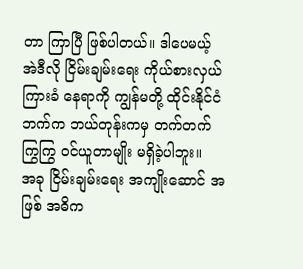တာ ကြာပြီ ဖြစ်ပါတယ်။ ဒါပေမယ့် အဲဒီလို ငြိမ်းချမ်းရေး ကိုယ်စားလှယ် ကြားခံ နေရာကို ကျွန်မတို့ ထိုင်းနိုင်ငံဘက်က ဘယ်တုန်းကမှ တက်တက်ကြွကြွ ဝင်ယူတာမျိုး မရှိခဲ့ပါဘူး။
အခု ငြိမ်းချမ်းရေး အကျိုးဆောင် အဖြစ် အဓိက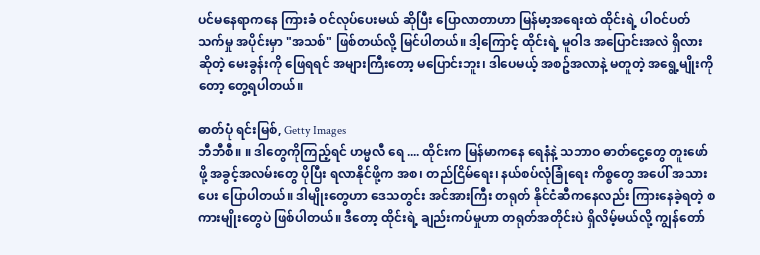ပင်မနေရာကနေ ကြားခံ ဝင်လုပ်ပေးမယ် ဆိုပြီး ပြောလာတာဟာ မြန်မာ့အရေးထဲ ထိုင်းရဲ့ ပါဝင်ပတ်သက်မှု အပိုင်းမှာ "အသစ်" ဖြစ်တယ်လို့ မြင်ပါတယ်။ ဒါ့ကြောင့် ထိုင်းရဲ့ မူဝါဒ အပြောင်းအလဲ ရှိလား ဆိုတဲ့ မေးခွန်းကို ဖြေရရင် အများကြီးတော့ မပြောင်းဘူး၊ ဒါပေမယ့် အစဥ်အလာနဲ့ မတူတဲ့ အရွေ့မျိုးကိုတော့ တွေ့ရပါတယ်။

ဓာတ်ပုံ ရင်းမြစ်, Getty Images
ဘီဘီစီ။ ။ ဒါတွေကိုကြည့်ရင် ဟမ္မလီ ရေ .... ထိုင်းက မြန်မာကနေ ရေနံနဲ့ သဘာဝ ဓာတ်ငွေ့တွေ တူးဖော်ဖို့ အခွင့်အလမ်းတွေ ပိုပြီး ရလာနိုင်ဖို့က အစ၊ တည်ငြိမ်ရေး၊ နယ်စပ်လုံခြုံရေး ကိစ္စတွေ အပေါ် အသားပေး ပြောပါတယ်။ ဒါမျိုးတွေဟာ ဒေသတွင်း အင်အားကြီး တရုတ် နိုင်ငံဆီကနေလည်း ကြားနေခဲ့ရတဲ့ စကားမျိုးတွေပဲ ဖြစ်ပါတယ်။ ဒီတော့ ထိုင်းရဲ့ ချည်းကပ်မှုဟာ တရုတ်အတိုင်းပဲ ရှိလိမ့်မယ်လို့ ကျွန်တော်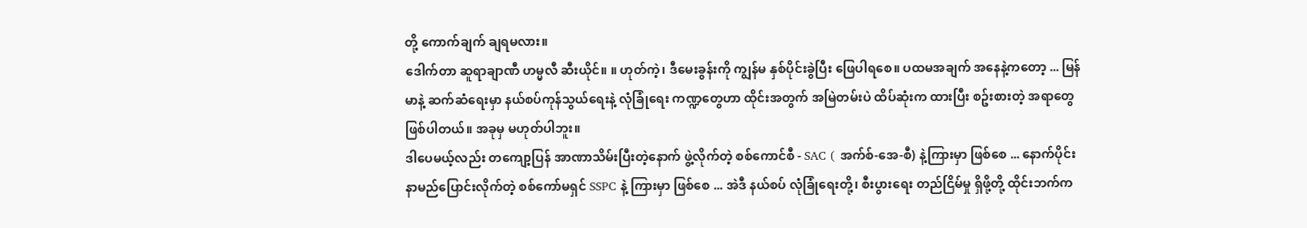တို့ ကောက်ချက် ချရမလား။
ဒေါက်တာ ဆူရာချာဏီ ဟမ္မလီ ဆီးယိုင်။ ။ ဟုတ်ကဲ့၊ ဒီမေးခွန်းကို ကျွန်မ နှစ်ပိုင်းခွဲပြီး ဖြေပါရစေ။ ပထမအချက် အနေနဲ့ကတော့ ... မြန်မာနဲ့ ဆက်ဆံရေးမှာ နယ်စပ်ကုန်သွယ်ရေးနဲ့ လုံခြုံရေး ကဏ္ဍတွေဟာ ထိုင်းအတွက် အမြဲတမ်းပဲ ထိပ်ဆုံးက ထားပြီး စဥ်းစားတဲ့ အရာတွေ ဖြစ်ပါတယ်။ အခုမှ မဟုတ်ပါဘူး။
ဒါပေမယ့်လည်း တကျော့ပြန် အာဏာသိမ်းပြီးတဲ့နောက် ဖွဲ့လိုက်တဲ့ စစ်ကောင်စီ - SAC ( အက်စ်-အေ-စီ) နဲ့ကြားမှာ ဖြစ်စေ ... နောက်ပိုင်း နာမည်ပြောင်းလိုက်တဲ့ စစ်ကော်မရှင် SSPC နဲ့ ကြားမှာ ဖြစ်စေ ... အဲဒီ နယ်စပ် လုံခြုံရေးတို့၊ စီးပွားရေး တည်ငြိမ်မှု ရှိဖို့တို့ ထိုင်းဘက်က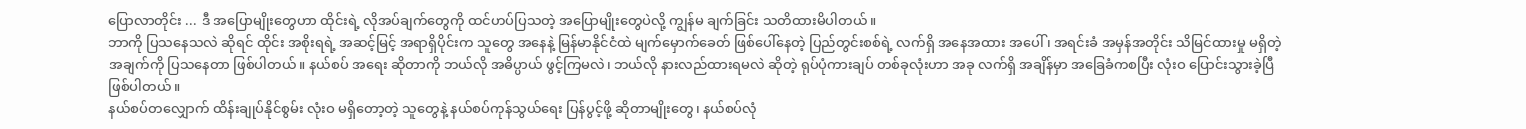ပြောလာတိုင်း ... ဒီ အပြောမျိုးတွေဟာ ထိုင်းရဲ့ လိုအပ်ချက်တွေကို ထင်ဟပ်ပြသတဲ့ အပြောမျိုးတွေပဲလို့ ကျွန်မ ချက်ခြင်း သတိထားမိပါတယ်။
ဘာကို ပြသနေသလဲ ဆိုရင် ထိုင်း အစိုးရရဲ့ အဆင့်မြင့် အရာရှိပိုင်းက သူတွေ အနေနဲ့ မြန်မာနိုင်ငံထဲ မျက်မှောက်ခေတ် ဖြစ်ပေါ်နေတဲ့ ပြည်တွင်းစစ်ရဲ့ လက်ရှိ အနေအထား အပေါ် ၊ အရင်းခံ အမှန်အတိုင်း သိမြင်ထားမှု မရှိတဲ့ အချက်ကို ပြသနေတာ ဖြစ်ပါတယ်။ နယ်စပ် အရေး ဆိုတာကို ဘယ်လို အဓိပ္ပာယ် ဖွင့်ကြမလဲ၊ ဘယ်လို နားလည်ထားရမလဲ ဆိုတဲ့ ရုပ်ပုံကားချပ် တစ်ခုလုံးဟာ အခု လက်ရှိ အချိန်မှာ အခြေခံကစပြီး လုံးဝ ပြောင်းသွားခဲ့ပြီ ဖြစ်ပါတယ်။
နယ်စပ်တလျှောက် ထိန်းချုပ်နိုင်စွမ်း လုံးဝ မရှိတော့တဲ့ သူတွေနဲ့ နယ်စပ်ကုန်သွယ်ရေး ပြန်ပွင့်ဖို့ ဆိုတာမျိုးတွေ၊ နယ်စပ်လုံ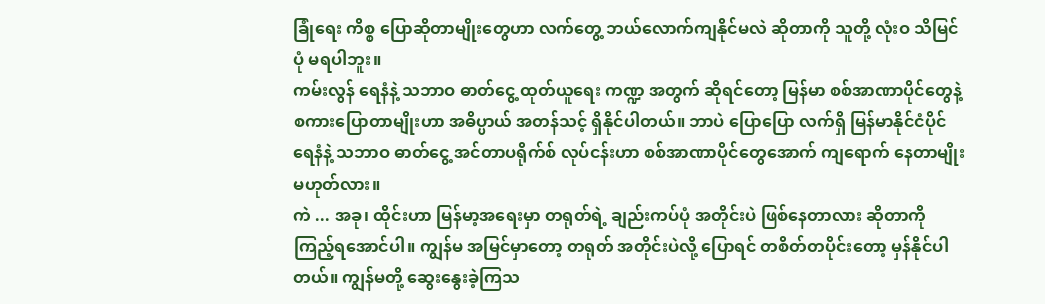ခြုံရေး ကိစ္စ ပြောဆိုတာမျိုးတွေဟာ လက်တွေ့ ဘယ်လောက်ကျနိုင်မလဲ ဆိုတာကို သူတို့ လုံးဝ သိမြင်ပုံ မရပါဘူး။
ကမ်းလွန် ရေနံနဲ့ သဘာဝ ဓာတ်ငွေ့ ထုတ်ယူရေး ကဏ္ဍ အတွက် ဆိုရင်တော့ မြန်မာ စစ်အာဏာပိုင်တွေနဲ့ စကားပြောတာမျိုးဟာ အဓိပ္ပာယ် အတန်သင့် ရှိနိုင်ပါတယ်။ ဘာပဲ ပြောပြော လက်ရှိ မြန်မာနိုင်ငံပိုင် ရေနံနဲ့ သဘာဝ ဓာတ်ငွေ့ အင်တာပရိုက်စ် လုပ်ငန်းဟာ စစ်အာဏာပိုင်တွေအောက် ကျရောက် နေတာမျိုး မဟုတ်လား။
ကဲ ... အခု၊ ထိုင်းဟာ မြန်မာ့အရေးမှာ တရုတ်ရဲ့ ချည်းကပ်ပုံ အတိုင်းပဲ ဖြစ်နေတာလား ဆိုတာကို ကြည့်ရအောင်ပါ။ ကျွန်မ အမြင်မှာတော့ တရုတ် အတိုင်းပဲလို့ ပြောရင် တစိတ်တပိုင်းတော့ မှန်နိုင်ပါတယ်။ ကျွန်မတို့ ဆွေးနွေးခဲ့ကြသ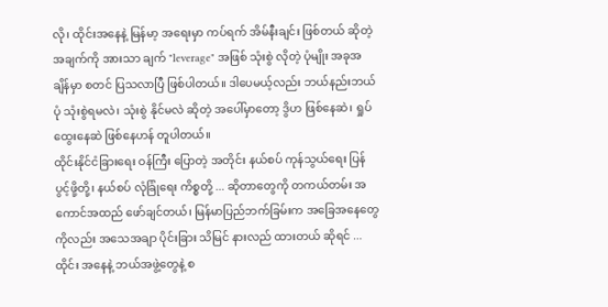လို၊ ထိုင်းအနေနဲ့ မြန်မာ့ အရေးမှာ ကပ်ရက် အိမ်နီးချင်း ဖြစ်တယ် ဆိုတဲ့ အချက်ကို အားသာ ချက် "leverage" အဖြစ် သုံးစွဲ လိုတဲ့ ပုံမျိုး အခုအချိန်မှာ စတင် ပြသလာပြီ ဖြစ်ပါတယ်။ ဒါပေမယ့်လည်း ဘယ်နည်းဘယ်ပုံ သုံးစွဲရမလဲ၊ သုံးစွဲ နိုင်မလဲ ဆိုတဲ့ အပေါ်မှာတော့ ဒွိဟ ဖြစ်နေဆဲ၊ ရှုပ်ထွေးနေဆဲ ဖြစ်နေဟန် တူပါတယ်။
ထိုင်းနိုင်ငံခြားရေး ဝန်ကြီး ပြောတဲ့ အတိုင်း နယ်စပ် ကုန်သွယ်ရေး ပြန်ပွင့်ဖို့တို့၊ နယ်စပ် လုံခြုံရေး ကိစ္စတို့ ... ဆိုတာတွေကို တကယ်တမ်း အကောင်အထည် ဖော်ချင်တယ်၊ မြန်မာပြည်ဘက်ခြမ်းက အခြေအနေတွေကိုလည်း အသေအချာ ပိုင်းခြား သိမြင် နားလည် ထားတယ် ဆိုရင် ... ထိုင်း အနေနဲ့ ဘယ်အဖွဲ့တွေနဲ့ စ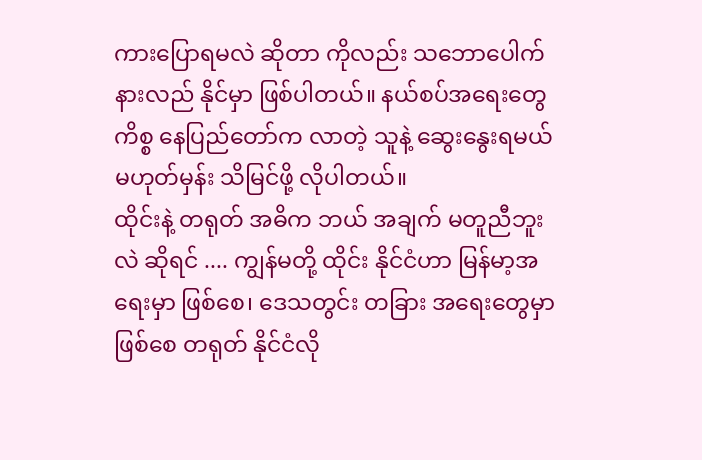ကားပြောရမလဲ ဆိုတာ ကိုလည်း သဘောပေါက် နားလည် နိုင်မှာ ဖြစ်ပါတယ်။ နယ်စပ်အရေးတွေ ကိစ္စ နေပြည်တော်က လာတဲ့ သူနဲ့ ဆွေးနွေးရမယ် မဟုတ်မှန်း သိမြင်ဖို့ လိုပါတယ်။
ထိုင်းနဲ့ တရုတ် အဓိက ဘယ် အချက် မတူညီဘူးလဲ ဆိုရင် .... ကျွန်မတို့ ထိုင်း နိုင်ငံဟာ မြန်မာ့အရေးမှာ ဖြစ်စေ၊ ဒေသတွင်း တခြား အရေးတွေမှာ ဖြစ်စေ တရုတ် နိုင်ငံလို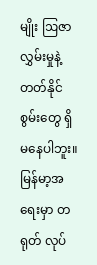မျိုး ဩဇာလွှမ်းမှုနဲ့ တတ်နိုင်စွမ်းတွေ ရှိမနေပါဘူး။ မြန်မာ့အရေးမှာ တရုတ် လုပ်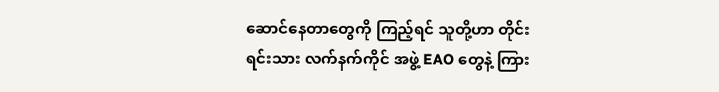ဆောင်နေတာတွေကို ကြည့်ရင် သူတို့ဟာ တိုင်းရင်းသား လက်နက်ကိုင် အဖွဲ့ EAO တွေနဲ့ ကြား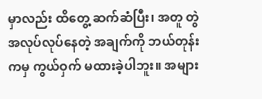မှာလည်း ထိတွေ့ ဆက်ဆံပြီး၊ အတူ တွဲ အလုပ်လုပ်နေတဲ့ အချက်ကို ဘယ်တုန်းကမှ ကွယ်ဝှက် မထားခဲ့ပါဘူး။ အများ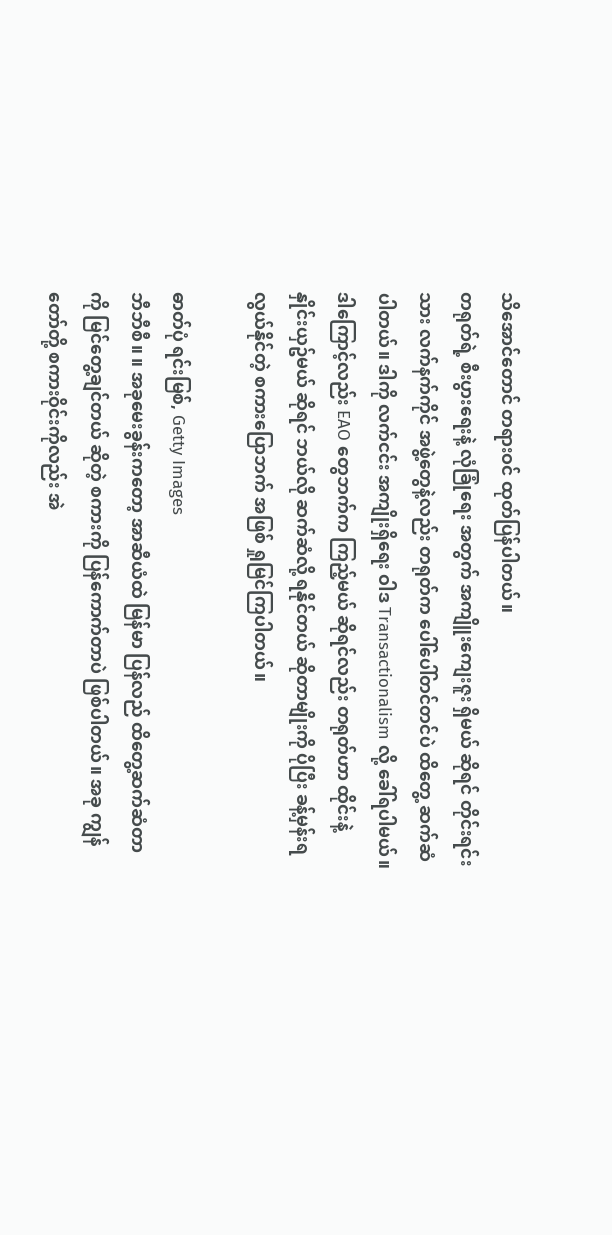သိအောင်တောင် တရားဝင် ထုတ်ပြန်ပါတယ်။
တရုတ်ရဲ့ စီးပွားရေးနဲ့ လုံခြုံရေး အတွက် အကျိူးကျေးဇူး ရှိမယ် ဆိုရင် တိုင်းရင်းသား လက်နက်ကိုင် အဖွဲ့တွေနဲ့လည်း တရုတ်က ပေါ်ပေါ်တင်တင်ပဲ ထိတွေ့ ဆက်ဆံပါတယ်။ ဒါကို လက်ငင်း အကျိုးရှိရေး ဝါဒ Transactionalism လို့ ခေါ်ရပါမယ်။ ဒါကြောင့်လည်း EAO တွေဘက်က ကြည့်မယ် ဆိုရင်လည်း တရုတ်ဟာ ထိုင်းနဲ့ နှိုင်းယှဥ်မယ် ဆိုရင် ဘယ်လို ဆက်ဆံလို့ ရနိုင်တယ် ဆိုတာမျိုးကို ပိုပြီး ခန့်မှန်းရ လွယ်နိုင်တဲ့ စကားပြောဘက် အဖြစ် ရှုမြင်ကြပါတယ်။

ဓာတ်ပုံ ရင်းမြစ်, Getty Images
ဘီဘီစီ။ ။ အခုမေးခွန်းကတော့ အာဆီယံထဲ မြန်မာ ပြန်လည် ထိတွေ့ဆက်ဆံတာကို မြင်တွေ့ချင်တယ် ဆိုတဲ့ စကားကို ပြန်ကောက်တာပဲ ဖြစ်ပါတယ်။ အခု ကျွန်တော်တို့ စကားဝိုင်းကိုလည်း အဲ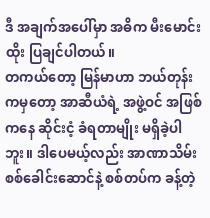ဒီ အချက်အပေါ်မှာ အဓိက မီးမောင်းထိုး ပြချင်ပါတယ်။
တကယ်တော့ မြန်မာဟာ ဘယ်တုန်းကမှတော့ အာဆီယံရဲ့ အဖွဲ့ဝင် အဖြစ်ကနေ ဆိုင်းငံ့ ခံရတာမျိုး မရှိခဲ့ပါဘူး။ ဒါပေမယ့်လည်း အာဏာသိမ်း စစ်ခေါင်းဆောင်နဲ့ စစ်တပ်က ခန့်တဲ့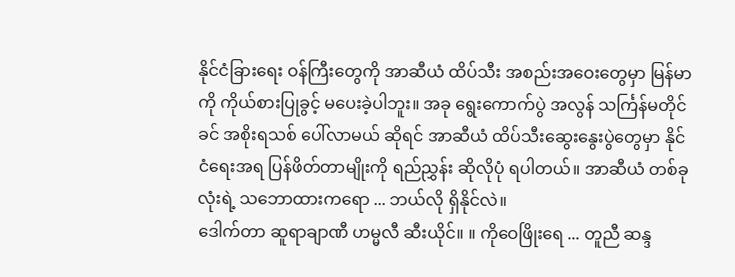နိုင်ငံခြားရေး ဝန်ကြီးတွေကို အာဆီယံ ထိပ်သီး အစည်းအဝေးတွေမှာ မြန်မာကို ကိုယ်စားပြုခွင့် မပေးခဲ့ပါဘူး။ အခု ရွေးကောက်ပွဲ အလွန် သင်္ကြန်မတိုင်ခင် အစိုးရသစ် ပေါ်လာမယ် ဆိုရင် အာဆီယံ ထိပ်သီးဆွေးနွေးပွဲတွေမှာ နိုင်ငံရေးအရ ပြန်ဖိတ်တာမျိုးကို ရည်ညွှန်း ဆိုလိုပုံ ရပါတယ်။ အာဆီယံ တစ်ခု လုံးရဲ့ သဘောထားကရော ... ဘယ်လို ရှိနိုင်လဲ။
ဒေါက်တာ ဆူရာချာဏီ ဟမ္မလီ ဆီးယိုင်။ ။ ကိုဝေဖြိုးရေ ... တူညီ ဆန္ဒ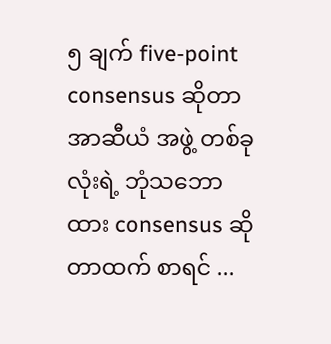၅ ချက် five-point consensus ဆိုတာ အာဆီယံ အဖွဲ့ တစ်ခုလုံးရဲ့ ဘုံသဘောထား consensus ဆိုတာထက် စာရင် ...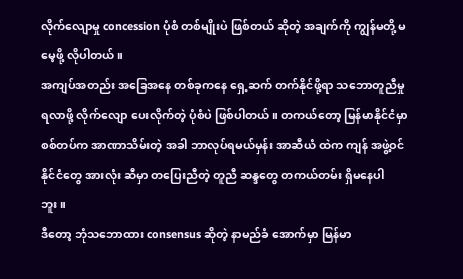လိုက်လျောမှု concession ပုံစံ တစ်မျိုးပဲ ဖြစ်တယ် ဆိုတဲ့ အချက်ကို ကျွန်မတို့ မမေ့ဖို့ လိုပါတယ်။
အကျပ်အတည်း အခြေအနေ တစ်ခုကနေ ရှေ့ဆက် တက်နိုင်ဖို့ရာ သဘောတူညီမှု ရလာဖို့ လိုက်လျော ပေးလိုက်တဲ့ ပုံစံပဲ ဖြစ်ပါတယ်။ တကယ်တော့ မြန်မာနိုင်ငံမှာ စစ်တပ်က အာဏာသိမ်းတဲ့ အခါ ဘာလုပ်ရမယ်မှန်း အာဆီယံ ထဲက ကျန် အဖွဲ့ဝင် နိုင်ငံတွေ အားလုံး ဆီမှာ တပြေးညီတဲ့ တူညီ ဆန္ဒတွေ တကယ်တမ်း ရှိမနေပါဘူး။
ဒီတော့ ဘုံသဘောထား consensus ဆိုတဲ့ နာမည်ခံ အောက်မှာ မြန်မာ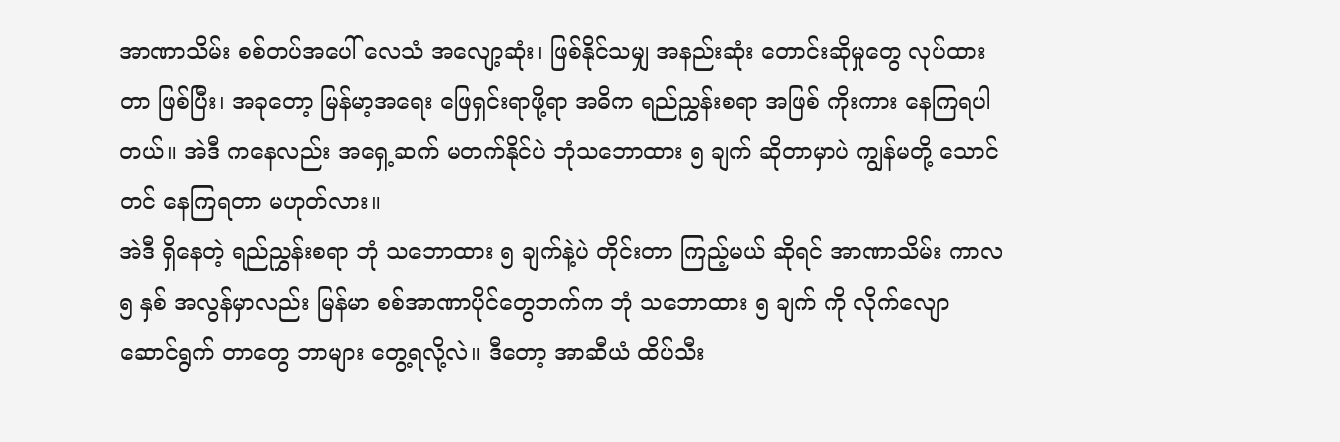အာဏာသိမ်း စစ်တပ်အပေါ် လေသံ အလျော့ဆုံး၊ ဖြစ်နိုင်သမျှ အနည်းဆုံး တောင်းဆိုမှုတွေ လုပ်ထားတာ ဖြစ်ပြီး၊ အခုတော့ မြန်မာ့အရေး ဖြေရှင်းရာဖို့ရာ အဓိက ရည်ညွှန်းစရာ အဖြစ် ကိုးကား နေကြရပါတယ်။ အဲဒီ ကနေလည်း အရှေ့ဆက် မတက်နိုင်ပဲ ဘုံသဘောထား ၅ ချက် ဆိုတာမှာပဲ ကျွန်မတို့ သောင်တင် နေကြရတာ မဟုတ်လား။
အဲဒီ ရှိနေတဲ့ ရည်ညွှန်းစရာ ဘုံ သဘောထား ၅ ချက်နဲ့ပဲ တိုင်းတာ ကြည့်မယ် ဆိုရင် အာဏာသိမ်း ကာလ ၅ နှစ် အလွန်မှာလည်း မြန်မာ စစ်အာဏာပိုင်တွေဘက်က ဘုံ သဘောထား ၅ ချက် ကို လိုက်လျော ဆောင်ရွက် တာတွေ ဘာများ တွေ့ရလို့လဲ။ ဒီတော့ အာဆီယံ ထိပ်သီး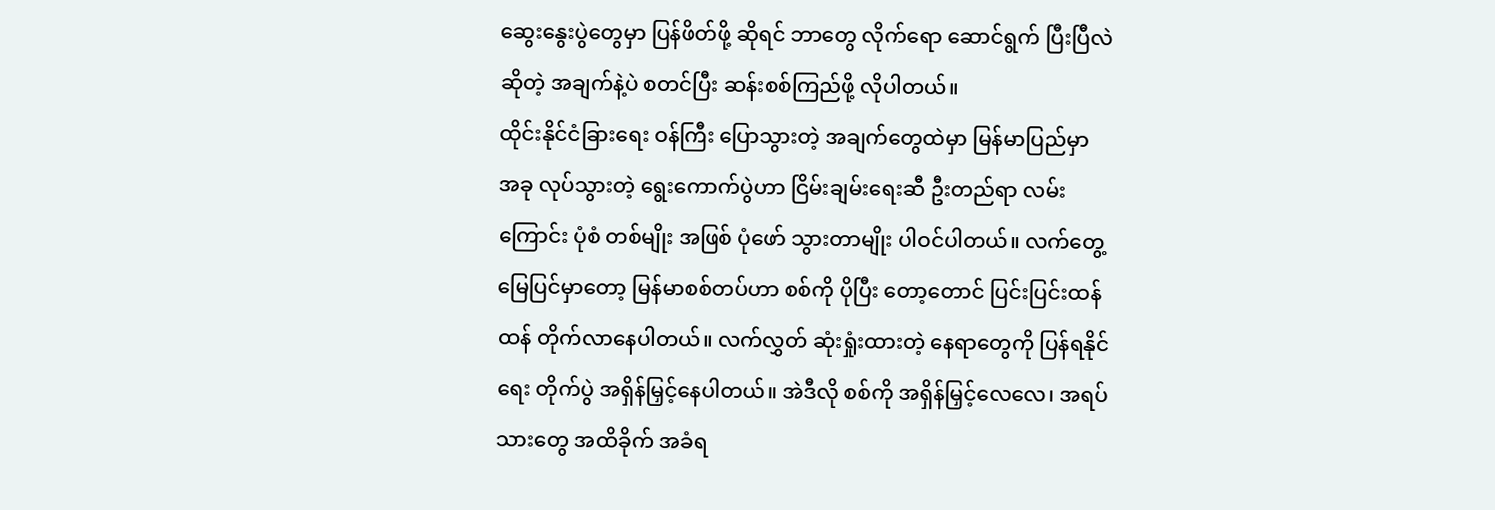ဆွေးနွေးပွဲတွေမှာ ပြန်ဖိတ်ဖို့ ဆိုရင် ဘာတွေ လိုက်ရော ဆောင်ရွက် ပြီးပြီလဲ ဆိုတဲ့ အချက်နဲ့ပဲ စတင်ပြီး ဆန်းစစ်ကြည်ဖို့ လိုပါတယ်။
ထိုင်းနိုင်ငံခြားရေး ဝန်ကြီး ပြောသွားတဲ့ အချက်တွေထဲမှာ မြန်မာပြည်မှာ အခု လုပ်သွားတဲ့ ရွေးကောက်ပွဲဟာ ငြိမ်းချမ်းရေးဆီ ဦးတည်ရာ လမ်းကြောင်း ပုံစံ တစ်မျိုး အဖြစ် ပုံဖော် သွားတာမျိုး ပါဝင်ပါတယ်။ လက်တွေ့ မြေပြင်မှာတော့ မြန်မာစစ်တပ်ဟာ စစ်ကို ပိုပြီး တော့တောင် ပြင်းပြင်းထန်ထန် တိုက်လာနေပါတယ်။ လက်လွှတ် ဆုံးရှုံးထားတဲ့ နေရာတွေကို ပြန်ရနိုင်ရေး တိုက်ပွဲ အရှိန်မြှင့်နေပါတယ်။ အဲဒီလို စစ်ကို အရှိန်မြှင့်လေလေ၊ အရပ်သားတွေ အထိခိုက် အခံရ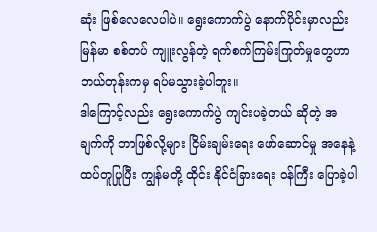ဆုံး ဖြစ်လေလေပါပဲ။ ရွေးကောက်ပွဲ နောက်ပိုင်းမှာလည်း မြန်မာ စစ်တပ် ကျူးလွန်တဲ့ ရက်စက်ကြမ်းကြုတ်မှုတွေဟာ ဘယ်တုန်းကမှ ရပ်မသွားခဲ့ပါဘူး။
ဒါကြောင့်လည်း ရွေးကောက်ပွဲ ကျင်းပခဲ့တယ် ဆိုတဲ့ အချက်ကို ဘာဖြစ်လို့များ ငြိမ်းချမ်းရေး ဖော်ဆောင်မှု အနေနဲ့ ထပ်တူပြုပြီး ကျွန်မတို့ ထိုင်း နိုင်ငံခြားရေး ဝန်ကြီး ပြောခဲ့ပါ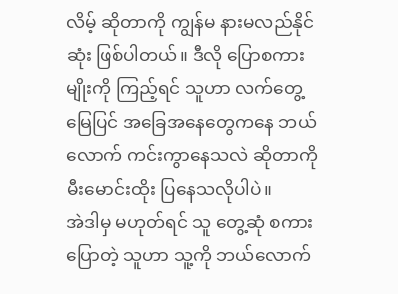လိမ့် ဆိုတာကို ကျွန်မ နားမလည်နိုင်ဆုံး ဖြစ်ပါတယ်။ ဒီလို ပြောစကားမျိုးကို ကြည့်ရင် သူဟာ လက်တွေ့ မြေပြင် အခြေအနေတွေကနေ ဘယ်လောက် ကင်းကွာနေသလဲ ဆိုတာကို မီးမောင်းထိုး ပြနေသလိုပါပဲ။
အဲဒါမှ မဟုတ်ရင် သူ တွေ့ဆုံ စကားပြောတဲ့ သူဟာ သူ့ကို ဘယ်လောက်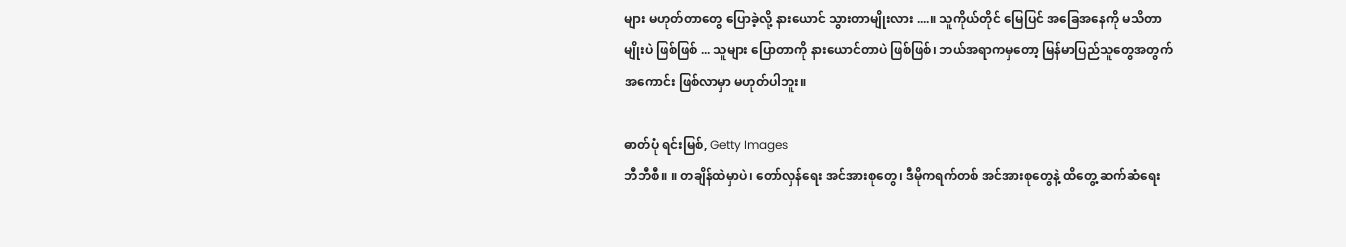များ မဟုတ်တာတွေ ပြောခဲ့လို့ နားယောင် သွားတာမျိုးလား ....။ သူကိုယ်တိုင် မြေပြင် အခြေအနေကို မသိတာမျိုးပဲ ဖြစ်ဖြစ် ... သူများ ပြောတာကို နားယောင်တာပဲ ဖြစ်ဖြစ်၊ ဘယ်အရာကမှတော့ မြန်မာပြည်သူတွေအတွက် အကောင်း ဖြစ်လာမှာ မဟုတ်ပါဘူး။

ဓာတ်ပုံ ရင်းမြစ်, Getty Images
ဘီဘီစီ။ ။ တချိန်ထဲမှာပဲ၊ တော်လှန်ရေး အင်အားစုတွေ၊ ဒီမိုကရက်တစ် အင်အားစုတွေနဲ့ ထိတွေ့ ဆက်ဆံရေး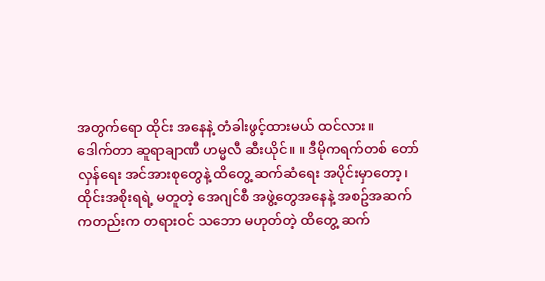အတွက်ရော ထိုင်း အနေနဲ့ တံခါးဖွင့်ထားမယ် ထင်လား။
ဒေါက်တာ ဆူရာချာဏီ ဟမ္မလီ ဆီးယိုင်။ ။ ဒီမိုကရက်တစ် တော်လှန်ရေး အင်အားစုတွေနဲ့ ထိတွေ့ ဆက်ဆံရေး အပိုင်းမှာတော့၊ ထိုင်းအစိုးရရဲ့ မတူတဲ့ အေဂျင်စီ အဖွဲ့တွေအနေနဲ့ အစဥ်အဆက်ကတည်းက တရားဝင် သဘော မဟုတ်တဲ့ ထိတွေ့ ဆက်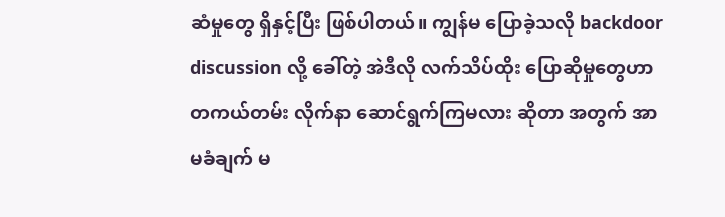ဆံမှုတွေ ရှိနှင့်ပြီး ဖြစ်ပါတယ်။ ကျွန်မ ပြောခဲ့သလို backdoor discussion လို့ ခေါ်တဲ့ အဲဒီလို လက်သိပ်ထိုး ပြောဆိုမှုတွေဟာ တကယ်တမ်း လိုက်နာ ဆောင်ရွက်ကြမလား ဆိုတာ အတွက် အာမခံချက် မ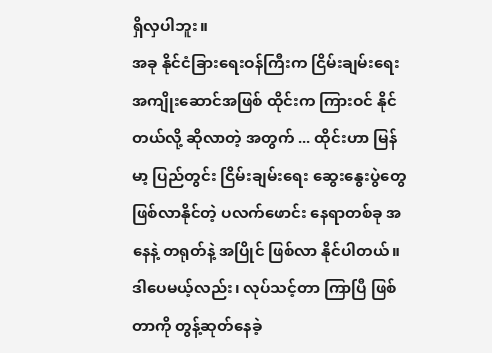ရှိလှပါဘူး။
အခု နိုင်ငံခြားရေးဝန်ကြီးက ငြိမ်းချမ်းရေး အကျိုးဆောင်အဖြစ် ထိုင်းက ကြားဝင် နိုင်တယ်လို့ ဆိုလာတဲ့ အတွက် ... ထိုင်းဟာ မြန်မာ့ ပြည်တွင်း ငြိမ်းချမ်းရေး ဆွေးနွေးပွဲတွေ ဖြစ်လာနိုင်တဲ့ ပလက်ဖောင်း နေရာတစ်ခု အနေနဲ့ တရုတ်နဲ့ အပြိုင် ဖြစ်လာ နိုင်ပါတယ်။
ဒါပေမယ့်လည်း၊ လုပ်သင့်တာ ကြာပြီ ဖြစ်တာကို တွန့်ဆုတ်နေခဲ့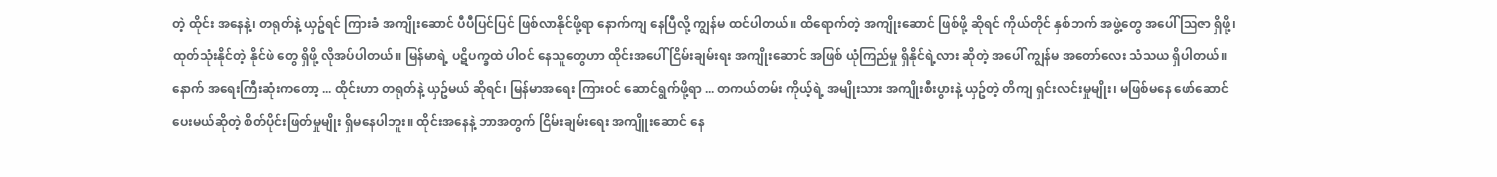တဲ့ ထိုင်း အနေနဲ့၊ တရုတ်နဲ့ ယှဥ်ရင် ကြားခံ အကျိုးဆောင် ပီပီပြင်ပြင် ဖြစ်လာနိုင်ဖို့ရာ နောက်ကျ နေပြီလို့ ကျွန်မ ထင်ပါတယ်။ ထိရောက်တဲ့ အကျိုးဆောင် ဖြစ်ဖို့ ဆိုရင် ကိုယ်တိုင် နှစ်ဘက် အဖွဲ့တွေ အပေါ် ဩဇာ ရှိဖို့၊ ထုတ်သုံးနိုင်တဲ့ နိုင်ဖဲ တွေ ရှိဖို့ လိုအပ်ပါတယ်။ မြန်မာရဲ့ ပဋိပက္ခထဲ ပါဝင် နေသူတွေဟာ ထိုင်းအပေါ် ငြိမ်းချမ်းရး အကျိုးဆောင် အဖြစ် ယုံကြည်မှု ရှိနိုင်ရဲ့လား ဆိုတဲ့ အပေါ် ကျွန်မ အတော်လေး သံသယ ရှိပါတယ်။
နောက် အရေးကြီးဆုံးကတော့ ... ထိုင်းဟာ တရုတ်နဲ့ ယှဥ်မယ် ဆိုရင်၊ မြန်မာအရေး ကြားဝင် ဆောင်ရွက်ဖို့ရာ ... တကယ်တမ်း ကိုယ့်ရဲ့ အမျိုးသား အကျိုးစီးပွားနဲ့ ယှဥ်တဲ့ တိကျ ရှင်းလင်းမှုမျိုး၊ မဖြစ်မနေ ဖော်ဆောင် ပေးမယ်ဆိုတဲ့ စိတ်ပိုင်းဖြတ်မှုမျိုး ရှိမနေပါဘူး။ ထိုင်းအနေနဲ့ ဘာအတွက် ငြိမ်းချမ်းရေး အကျိူးဆောင် နေ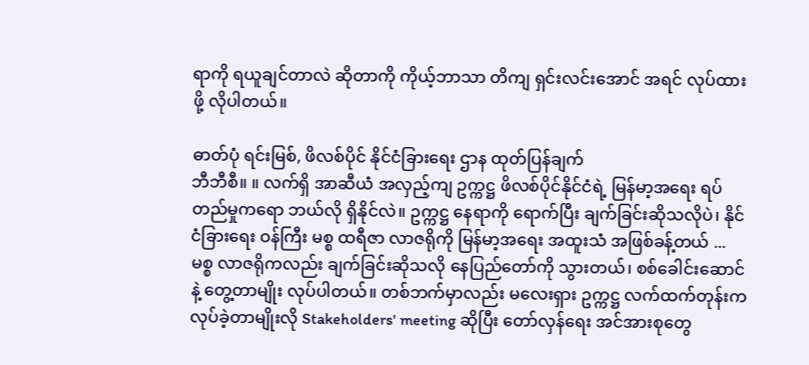ရာကို ရယူချင်တာလဲ ဆိုတာကို ကိုယ့်ဘာသာ တိကျ ရှင်းလင်းအောင် အရင် လုပ်ထားဖို့ လိုပါတယ်။

ဓာတ်ပုံ ရင်းမြစ်, ဖိလစ်ပိုင် နိုင်ငံခြားရေး ဌာန ထုတ်ပြန်ချက်
ဘီဘီစီ။ ။ လက်ရှိ အာဆီယံ အလှည့်ကျ ဥက္ကဋ္ဌ ဖိလစ်ပိုင်နိုင်ငံရဲ့ မြန်မာ့အရေး ရပ်တည်မှုကရော ဘယ်လို ရှိနိုင်လဲ။ ဥက္ကဋ္ဌ နေရာကို ရောက်ပြီး ချက်ခြင်းဆိုသလိုပဲ၊ နိုင်ငံခြားရေး ဝန်ကြီး မစ္စ ထရီဇာ လာဇရိုကို မြန်မာ့အရေး အထူးသံ အဖြစ်ခန့်တယ် ... မစ္စ လာဇရိုကလည်း ချက်ခြင်းဆိုသလို နေပြည်တော်ကို သွားတယ်၊ စစ်ခေါင်းဆောင်နဲ့ တွေ့တာမျိုး လုပ်ပါတယ်။ တစ်ဘက်မှာလည်း မလေးရှား ဥက္ကဋ္ဌ လက်ထက်တုန်းက လုပ်ခဲ့တာမျိုးလို Stakeholders' meeting ဆိုပြီး တော်လှန်ရေး အင်အားစုတွေ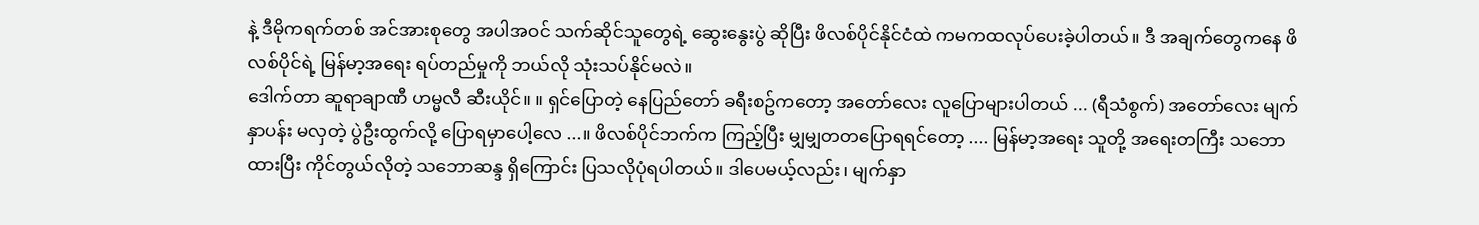နဲ့ ဒီမိုကရက်တစ် အင်အားစုတွေ အပါအဝင် သက်ဆိုင်သူတွေရဲ့ ဆွေးနွေးပွဲ ဆိုပြီး ဖိလစ်ပိုင်နိုင်ငံထဲ ကမကထလုပ်ပေးခဲ့ပါတယ်။ ဒီ အချက်တွေကနေ ဖိလစ်ပိုင်ရဲ့ မြန်မာ့အရေး ရပ်တည်မှုကို ဘယ်လို သုံးသပ်နိုင်မလဲ။
ဒေါက်တာ ဆူရာချာဏီ ဟမ္မလီ ဆီးယိုင်။ ။ ရှင်ပြောတဲ့ နေပြည်တော် ခရီးစဥ်ကတော့ အတော်လေး လူပြောများပါတယ် ... (ရီသံစွက်) အတော်လေး မျက်နှာပန်း မလှတဲ့ ပွဲဦးထွက်လို့ ပြောရမှာပေါ့လေ ...။ ဖိလစ်ပိုင်ဘက်က ကြည့်ပြီး မျှမျှတတပြောရရင်တော့ .... မြန်မာ့အရေး သူတို့ အရေးတကြီး သဘောထားပြီး ကိုင်တွယ်လိုတဲ့ သဘောဆန္ဒ ရှိကြောင်း ပြသလိုပုံရပါတယ်။ ဒါပေမယ့်လည်း၊ မျက်နှာ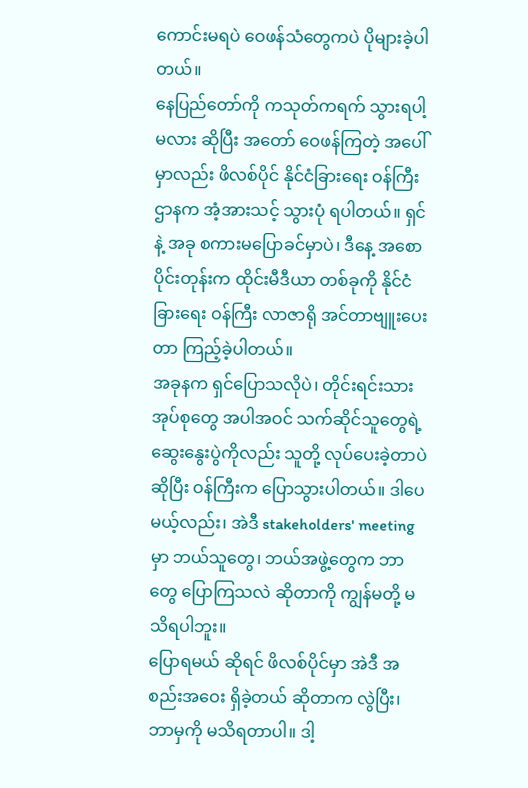ကောင်းမရပဲ ဝေဖန်သံတွေကပဲ ပိုများခဲ့ပါတယ်။
နေပြည်တော်ကို ကသုတ်ကရက် သွားရပါ့မလား ဆိုပြီး အတော် ဝေဖန်ကြတဲ့ အပေါ်မှာလည်း ဖိလစ်ပိုင် နိုင်ငံခြားရေး ဝန်ကြီးဌာနက အံ့အားသင့် သွားပုံ ရပါတယ်။ ရှင်နဲ့ အခု စကားမပြောခင်မှာပဲ၊ ဒီနေ့ အစောပိုင်းတုန်းက ထိုင်းမီဒီယာ တစ်ခုကို နိုင်ငံခြားရေး ဝန်ကြီး လာဇာရို အင်တာဗျူးပေးတာ ကြည့်ခဲ့ပါတယ်။
အခုနက ရှင်ပြောသလိုပဲ၊ တိုင်းရင်းသား အုပ်စုတွေ အပါအဝင် သက်ဆိုင်သူတွေရဲ့ ဆွေးနွေးပွဲကိုလည်း သူတို့ လုပ်ပေးခဲ့တာပဲ ဆိုပြီး ဝန်ကြီးက ပြောသွားပါတယ်။ ဒါပေမယ့်လည်း၊ အဲဒီ stakeholders' meeting မှာ ဘယ်သူတွေ၊ ဘယ်အဖွဲ့တွေက ဘာတွေ ပြောကြသလဲ ဆိုတာကို ကျွန်မတို့ မသိရပါဘူး။
ပြောရမယ် ဆိုရင် ဖိလစ်ပိုင်မှာ အဲဒီ အစည်းအဝေး ရှိခဲ့တယ် ဆိုတာက လွဲပြီး၊ ဘာမှကို မသိရတာပါ။ ဒါ့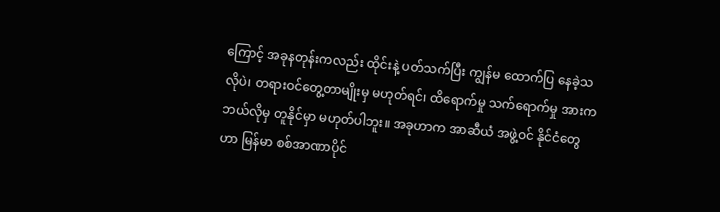ကြောင့် အခုနတုန်းကလည်း ထိုင်းနဲ့ ပတ်သက်ပြီး ကျွန်မ ထောက်ပြ နေခဲ့သလိုပဲ၊ တရားဝင်တွေ့တာမျိုးမှ မဟုတ်ရင်၊ ထိရောက်မှု သက်ရောက်မှု အားက ဘယ်လိုမှ တူနိုင်မှာ မဟုတ်ပါဘူး။ အခုဟာက အာဆီယံ အဖွဲ့ဝင် နိုင်ငံတွေဟာ မြန်မာ စစ်အာဏာပိုင်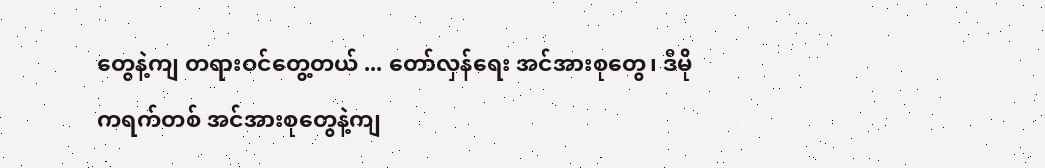တွေနဲ့ကျ တရားဝင်တွေ့တယ် ... တော်လှန်ရေး အင်အားစုတွေ၊ ဒီမိုကရက်တစ် အင်အားစုတွေနဲ့ကျ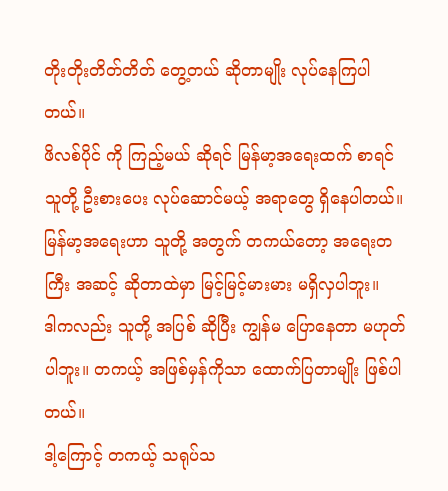တိုးတိုးတိတ်တိတ် တွေ့တယ် ဆိုတာမျိုး လုပ်နေကြပါတယ်။
ဖိလစ်ပိုင် ကို ကြည့်မယ် ဆိုရင် မြန်မာ့အရေးထက် စာရင် သူတို့ ဦးစားပေး လုပ်ဆောင်မယ့် အရာတွေ ရှိနေပါတယ်။ မြန်မာ့အရေးဟာ သူတို့ အတွက် တကယ်တော့ အရေးတကြီး အဆင့် ဆိုတာထဲမှာ မြင့်မြင့်မားမား မရှိလှပါဘူး။
ဒါကလည်း သူတို့ အပြစ် ဆိုပြီး ကျွန်မ ပြောနေတာ မဟုတ်ပါဘူး။ တကယ့် အဖြစ်မှန်ကိုသာ ထောက်ပြတာမျိုး ဖြစ်ပါတယ်။
ဒါ့ကြောင့် တကယ့် သရုပ်သ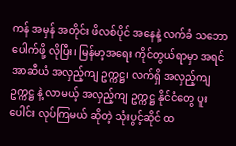ကန် အမှန် အတိုင်း ဖိလစ်ပိုင် အနေနဲ့ လက်ခံ သဘောပေါက်ဖို့ လိုပြီး၊ မြန်မာ့အရေး ကိုင်တွယ်ရာမှာ အရင် အာဆီယံ အလှည့်ကျ ဥက္ကဋ္ဌ၊ လက်ရှိ အလှည့်ကျ ဥက္ကဋ္ဌ နဲ့ လာမယ့် အလှည့်ကျ ဥက္ကဋ္ဌ နိုင်ငံတွေ ပူးပေါင်း လုပ်ကြမယ် ဆိုတဲ့ သုံးပွင့်ဆိုင် ထ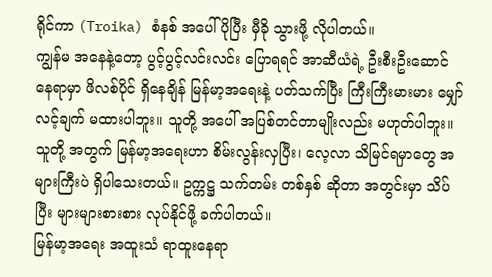ရိုင်ကာ (Troika) စံနစ် အပေါ် ပိုပြီး မှီခို သွားဖို့ လိုပါတယ်။
ကျွန်မ အနေနဲ့တော့ ပွင့်ပွင့်လင်းလင်း ပြောရရင် အာဆီယံရဲ့ ဦးစီးဦးဆောင် နေရာမှာ ဖိလစ်ပိုင် ရှိနေချိန် မြန်မာ့အရေးနဲ့ ပတ်သက်ပြီး ကြီးကြီးမားမား မျှော်လင့်ချက် မထားပါဘူး။ သူတို့ အပေါ် အပြစ်တင်တာမျိုးလည်း မဟုတ်ပါဘူး။ သူတို့ အတွက် မြန်မာ့အရေးဟာ စိမ်းလွန်းလှပြီး၊ လေ့လာ သိမြင်ရမှာတွေ အများကြီးပဲ ရှိပါသေးတယ်။ ဥက္ကဋ္ဌ သက်တမ်း တစ်နှစ် ဆိုတာ အတွင်းမှာ သိပ်ပြီး များများစားစား လုပ်နိုင်ဖို့ ခက်ပါတယ်။
မြန်မာ့အရေး အထူးသံ ရာထူးနေရာ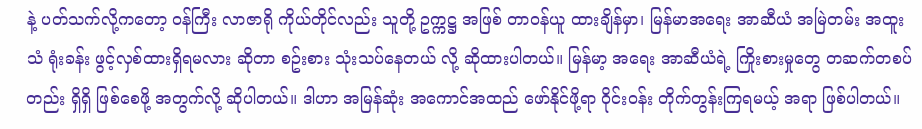နဲ့ ပတ်သက်လို့ကတော့ ဝန်ကြီး လာဇာရို ကိုယ်တိုင်လည်း သူတို့ ဥက္ကဋ္ဌ အဖြစ် တာဝန်ယူ ထားချိန်မှာ၊ မြန်မာအရေး အာဆီယံ အမြဲတမ်း အထူးသံ ရုံးခန်း ဖွင့်လှစ်ထားရှိရမလား ဆိုတာ စဥ်းစား သုံးသပ်နေတယ် လို့ ဆိုထားပါတယ်။ မြန်မာ့ အရေး အာဆီယံရဲ့ ကြိုးစားမှုတွေ တဆက်တစပ်တည်း ရှိရှိ ဖြစ်စေဖို့ အတွက်လို့ ဆိုပါတယ်။ ဒါဟာ အမြန်ဆုံး အကောင်အထည် ဖော်နိုင်ဖို့ရာ ဝိုင်းဝန်း တိုက်တွန်းကြရမယ့် အရာ ဖြစ်ပါတယ်။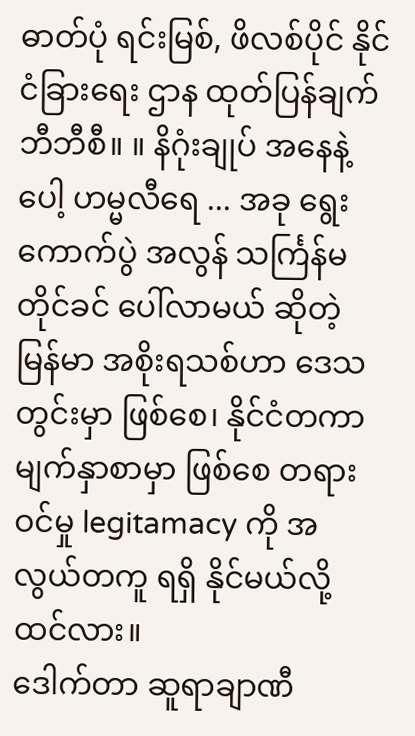ဓာတ်ပုံ ရင်းမြစ်, ဖိလစ်ပိုင် နိုင်ငံခြားရေး ဌာန ထုတ်ပြန်ချက်
ဘီဘီစီ။ ။ နိဂုံးချုပ် အနေနဲ့ပေါ့ ဟမ္မလီရေ ... အခု ရွေးကောက်ပွဲ အလွန် သင်္ကြန်မတိုင်ခင် ပေါ်လာမယ် ဆိုတဲ့ မြန်မာ အစိုးရသစ်ဟာ ဒေသတွင်းမှာ ဖြစ်စေ၊ နိုင်ငံတကာ မျက်နှာစာမှာ ဖြစ်စေ တရားဝင်မှု legitamacy ကို အလွယ်တကူ ရရှိ နိုင်မယ်လို့ ထင်လား။
ဒေါက်တာ ဆူရာချာဏီ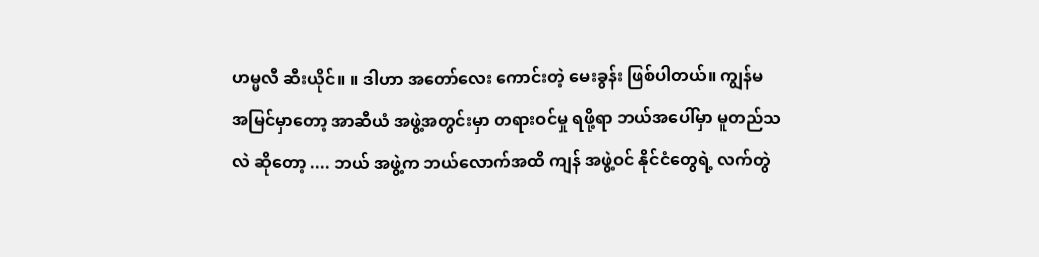ဟမ္မလီ ဆီးယိုင်။ ။ ဒါဟာ အတော်လေး ကောင်းတဲ့ မေးခွန်း ဖြစ်ပါတယ်။ ကျွန်မ အမြင်မှာတော့ အာဆီယံ အဖွဲ့အတွင်းမှာ တရားဝင်မှု ရဖို့ရာ ဘယ်အပေါ်မှာ မူတည်သလဲ ဆိုတော့ .... ဘယ် အဖွဲ့က ဘယ်လောက်အထိ ကျန် အဖွဲ့ဝင် နိုင်ငံတွေရဲ့ လက်တွဲ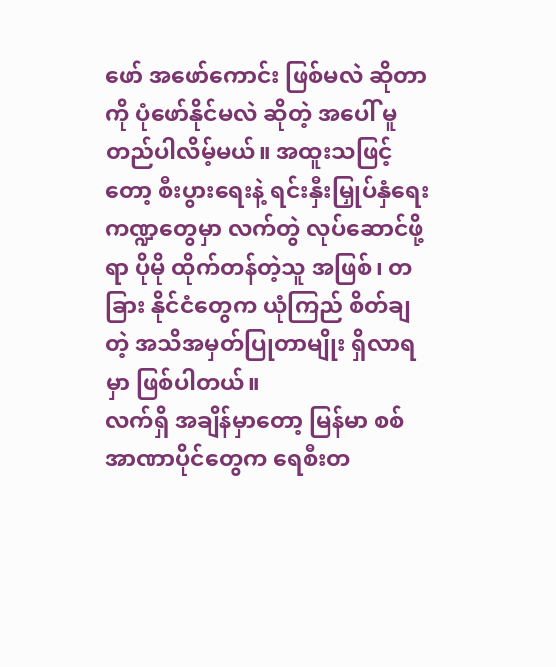ဖော် အဖော်ကောင်း ဖြစ်မလဲ ဆိုတာကို ပုံဖော်နိုင်မလဲ ဆိုတဲ့ အပေါ် မူတည်ပါလိမ့်မယ်။ အထူးသဖြင့်တော့ စီးပွားရေးနဲ့ ရင်းနှီးမြှုပ်နှံရေး ကဏ္ဍတွေမှာ လက်တွဲ လုပ်ဆောင်ဖို့ရာ ပိုမို ထိုက်တန်တဲ့သူ အဖြစ်၊ တခြား နိုင်ငံတွေက ယုံကြည် စိတ်ချတဲ့ အသိအမှတ်ပြုတာမျိုး ရှိလာရမှာ ဖြစ်ပါတယ်။
လက်ရှိ အချိန်မှာတော့ မြန်မာ စစ်အာဏာပိုင်တွေက ရေစီးတ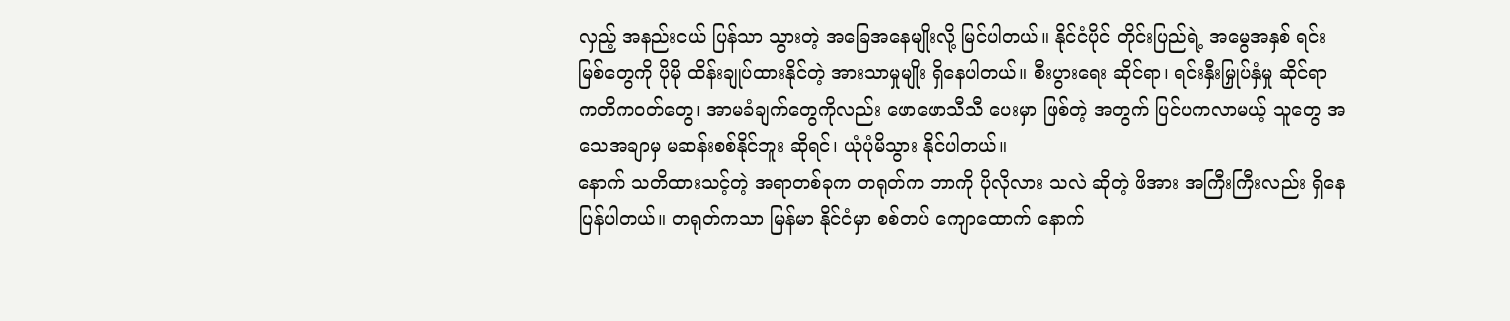လှည့် အနည်းငယ် ပြန်သာ သွားတဲ့ အခြေအနေမျိုးလို့ မြင်ပါတယ်။ နိုင်ငံပိုင် တိုင်းပြည်ရဲ့ အမွေအနှစ် ရင်းမြစ်တွေကို ပိုမို ထိန်းချုပ်ထားနိုင်တဲ့ အားသာမှုမျိုး ရှိနေပါတယ်။ စီးပွားရေး ဆိုင်ရာ၊ ရင်းနှီးမြှုပ်နှံမှု ဆိုင်ရာ ကတိကဝတ်တွေ၊ အာမခံချက်တွေကိုလည်း ဖောဖောသီသီ ပေးမှာ ဖြစ်တဲ့ အတွက် ပြင်ပကလာမယ့် သူတွေ အသေအချာမှ မဆန်းစစ်နိုင်ဘူး ဆိုရင်၊ ယုံပုံမိသွား နိုင်ပါတယ်။
နောက် သတိထားသင့်တဲ့ အရာတစ်ခုက တရုတ်က ဘာကို ပိုလိုလား သလဲ ဆိုတဲ့ ဖိအား အကြီးကြီးလည်း ရှိနေပြန်ပါတယ်။ တရုတ်ကသာ မြန်မာ နိုင်ငံမှာ စစ်တပ် ကျောထောက် နောက်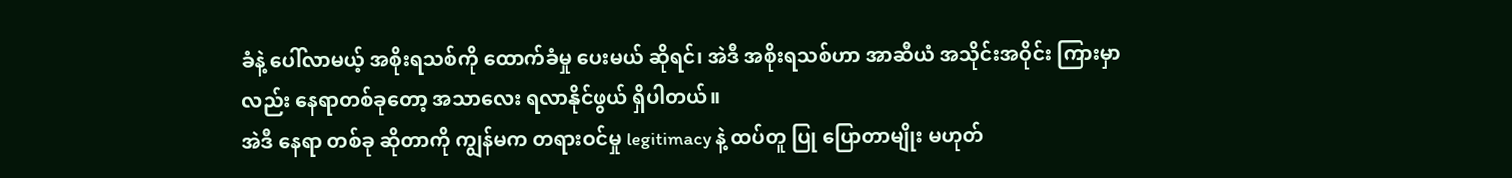ခံနဲ့ ပေါ်လာမယ့် အစိုးရသစ်ကို ထောက်ခံမှု ပေးမယ် ဆိုရင်၊ အဲဒီ အစိုးရသစ်ဟာ အာဆီယံ အသိုင်းအဝိုင်း ကြားမှာလည်း နေရာတစ်ခုတော့ အသာလေး ရလာနိုင်ဖွယ် ရှိပါတယ်။
အဲဒီ နေရာ တစ်ခု ဆိုတာကို ကျွန်မက တရားဝင်မှု legitimacy နဲ့ ထပ်တူ ပြု ပြောတာမျိုး မဟုတ်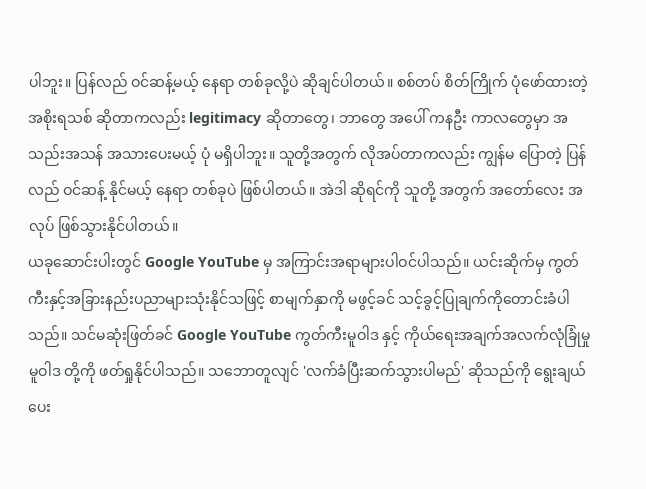ပါဘူး။ ပြန်လည် ဝင်ဆန့်မယ့် နေရာ တစ်ခုလို့ပဲ ဆိုချင်ပါတယ်။ စစ်တပ် စိတ်ကြိုက် ပုံဖော်ထားတဲ့ အစိုးရသစ် ဆိုတာကလည်း legitimacy ဆိုတာတွေ၊ ဘာတွေ အပေါ် ကနဦး ကာလတွေမှာ အသည်းအသန် အသားပေးမယ့် ပုံ မရှိပါဘူး။ သူတို့အတွက် လိုအပ်တာကလည်း ကျွန်မ ပြောတဲ့ ပြန်လည် ဝင်ဆန့် နိုင်မယ့် နေရာ တစ်ခုပဲ ဖြစ်ပါတယ်။ အဲဒါ ဆိုရင်ကို သူတို့ အတွက် အတော်လေး အလုပ် ဖြစ်သွားနိုင်ပါတယ်။
ယခုဆောင်းပါးတွင် Google YouTube မှ အကြာင်းအရာများပါဝင်ပါသည်။ ယင်းဆိုက်မှ ကွတ်ကီးနှင့်အခြားနည်းပညာများသုံးနိုင်သဖြင့် စာမျက်နှာကို မဖွင့်ခင် သင့်ခွင့်ပြုချက်ကိုတောင်းခံပါသည်။ သင်မဆုံးဖြတ်ခင် Google YouTube ကွတ်ကီးမူဝါဒ နှင့် ကိုယ်ရေးအချက်အလက်လုံခြုံမှု မူဝါဒ တို့ကို ဖတ်ရှုနိုင်ပါသည်။ သဘောတူလျင် 'လက်ခံပြီးဆက်သွားပါမည်' ဆိုသည်ကို ရွေးချယ်ပေး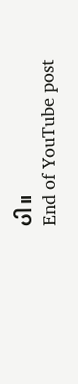ပါ။
End of YouTube post